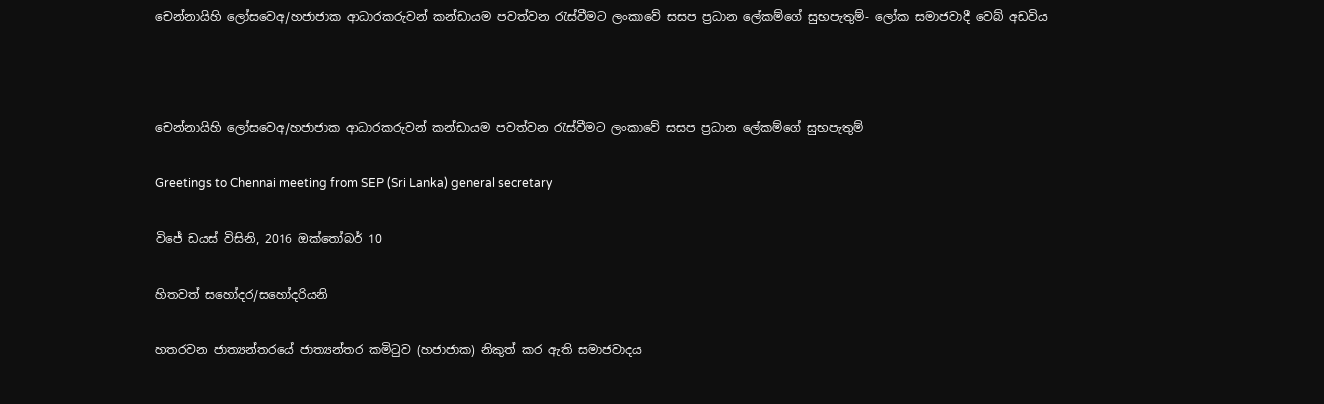චෙන්නායිහි ලෝසවෙඅ/හජාජාක ආධාරකරුවන් කන්ඩායම පවත්වන රැස්වීමට ලංකාවේ සසප ප්‍රධාන ලේකම්ගේ සුභපැතුම්- ලෝක සමාජවාදී වෙබ් අඩවිය



චෙන්නායිහි ලෝසවෙඅ/හජාජාක ආධාරකරුවන් කන්ඩායම පවත්වන රැස්වීමට ලංකාවේ සසප ප්‍රධාන ලේකම්ගේ සුභපැතුම්

Greetings to Chennai meeting from SEP (Sri Lanka) general secretary

විජේ ඩයස් විසිනි, 2016 ඔක්තෝබර් 10

හිතවත් සහෝදර/සහෝදරියනි

හතරවන ජාත්‍යන්තරයේ ජාත්‍යන්තර කමිටුව (හජාජාක) නිකුත් කර ඇති සමාජවාදය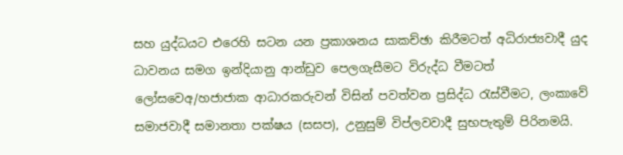සහ යුද්ධයට එරෙහි සටන යන ප්‍රකාශනය සාකච්ඡා කිරීමටත් අධිරාජ්‍යවාදී යුද ධාවනය සමග ඉන්දියානු ආන්ඩුව පෙලගැසීමට විරුද්ධ වීමටත් ලෝසවෙඅ/හජාජාක ආධාරකරුවන් විසින් පවත්වන ප්‍රසිද්ධ රැස්වීමට, ලංකාවේ සමාජවාදී සමානතා පක්ෂය (සසප), උනුසුම් විප්ලවවාදී සුභපැතුම් පිරිනමයි.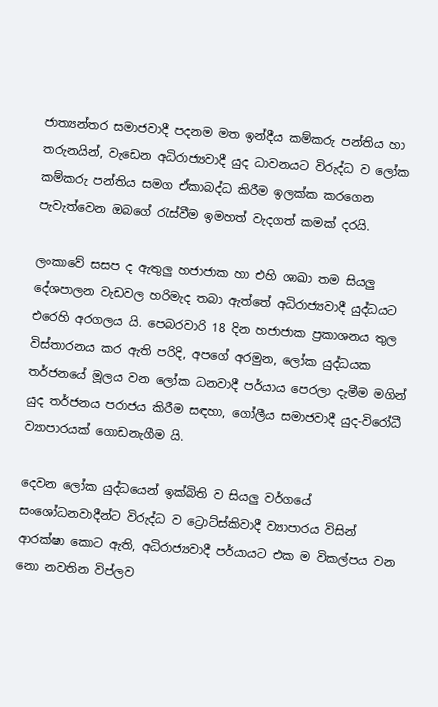ජාත්‍යන්තර සමාජවාදී පදනම මත ඉන්දීය කම්කරු පන්තිය හා තරුනයින්, වැඩෙන අධිරාජ්‍යවාදී යුද ධාවනයට විරුද්ධ ව ලෝක කම්කරු පන්තිය සමග ඒකාබද්ධ කිරීම ඉලක්ක කරගෙන පැවැත්වෙන ඔබගේ රැස්වීම ඉමහත් වැදගත් කමක් දරයි.

ලංකාවේ සසප ද ඇතුලු හජාජාක හා එහි ශාඛා තම සියලු දේශපාලන වැඩවල හරිමැද තබා ඇත්තේ අධිරාජ්‍යවාදී යුද්ධයට එරෙහි අරගලය යි. පෙබරවාරි 18 දින හජාජාක ප්‍රකාශනය තුල විස්තාරනය කර ඇති පරිදි, අපගේ අරමුන, ලෝක යුද්ධයක තර්ජනයේ මූලය වන ලෝක ධනවාදී පර්යාය පෙරලා දැමීම මගින් යුද තර්ජනය පරාජය කිරීම සඳහා, ගෝලීය සමාජවාදී යුද-විරෝධී ව්‍යාපාරයක් ගොඩනැගීම යි.

දෙවන ලෝක යුද්ධයෙන් ඉක්බිති ව සියලු වර්ගයේ සංශෝධනවාදීන්ට විරුද්ධ ව ට්‍රොට්ස්කිවාදී ව්‍යාපාරය විසින් ආරක්ෂා කොට ඇති, අධිරාජ්‍යවාදී පර්යායට එක ම විකල්පය වන නො නවතින විප්ලව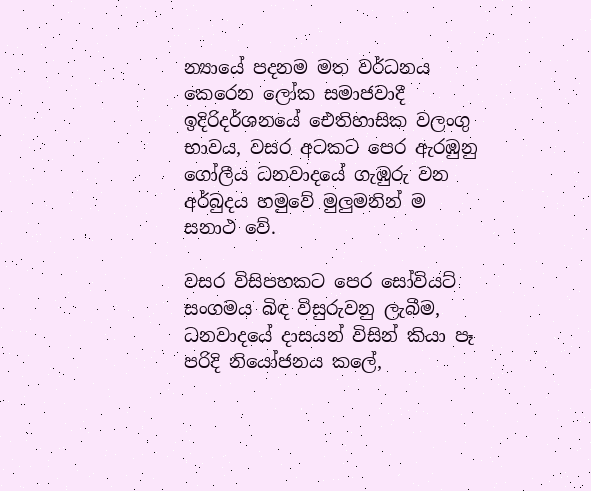න්‍යායේ පදනම මත වර්ධනය කෙරෙන ලෝක සමාජවාදී ඉදිරිදර්ශනයේ ඓතිහාසික වලංගු භාවය, වසර අටකට පෙර ඇරඹුනු ගෝලීය ධනවාදයේ ගැඹුරු වන අර්බුදය හමුවේ මුලුමනින් ම සනාථ වේ.

වසර විසිපහකට පෙර සෝවියට් සංගමය බිඳ විසුරුවනු ලැබීම, ධනවාදයේ දාසයන් විසින් කියා පෑ පරිදි නියෝජනය කලේ,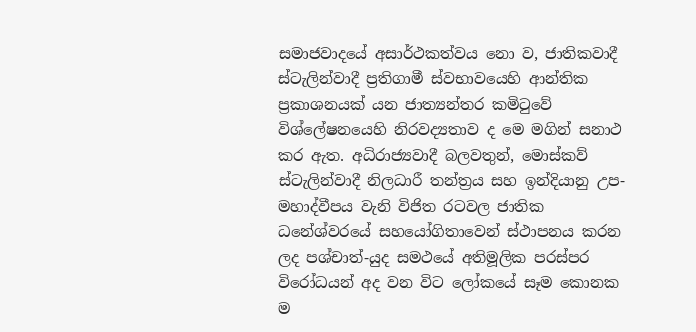සමාජවාදයේ අසාර්ථකත්වය නො ව, ජාතිකවාදී ස්ටැලින්වාදී ප්‍රතිගාමී ස්වභාවයෙහි ආන්තික ප්‍රකාශනයක් යන ජාත්‍යන්තර කමිටුවේ විශ්ලේෂනයෙහි නිරවද්‍යතාව ද මෙ මගින් සනාථ කර ඇත. අධිරාජ්‍යවාදී බලවතුන්, මොස්කව් ස්ටැලින්වාදී නිලධාරී තන්ත්‍රය සහ ඉන්දියානු උප-මහාද්වීපය වැනි විජිත රටවල ජාතික ධනේශ්වරයේ සහයෝගිතාවෙන් ස්ථාපනය කරන ලද පශ්චාත්-යුද සමථයේ අතිමූලික පරස්පර විරෝධයන් අද වන විට ලෝකයේ සෑම කොනක ම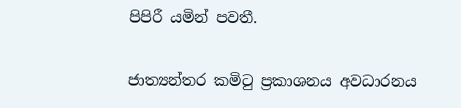පිපිරී යමින් පවතී.

ජාත්‍යන්තර කමිටු ප්‍රකාශනය අවධාරනය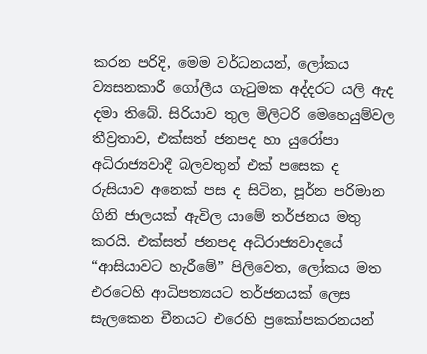කරන පරිදි, මෙම වර්ධනයන්, ලෝකය ව්‍යසනකාරී ගෝලීය ගැටුමක අද්දරට යලි ඇද දමා තිබේ. සිරියාව තුල මිලිටරි මෙහෙයුම්වල තීව්‍රතාව, එක්සත් ජනපද හා යුරෝපා අධිරාජ්‍යවාදී බලවතුන් එක් පසෙක ද රුසියාව අනෙක් පස ද සිටින, පූර්න පරිමාන ගිනි ජාලයක් ඇවිල යාමේ තර්ජනය මතු කරයි. එක්සත් ජනපද අධිරාජ්‍යවාදයේ “ආසියාවට හැරීමේ” පිලිවෙත, ලෝකය මත එරටෙහි ආධිපත්‍යයට තර්ජනයක් ලෙස සැලකෙන චීනයට එරෙහි ප්‍රකෝපකරනයන්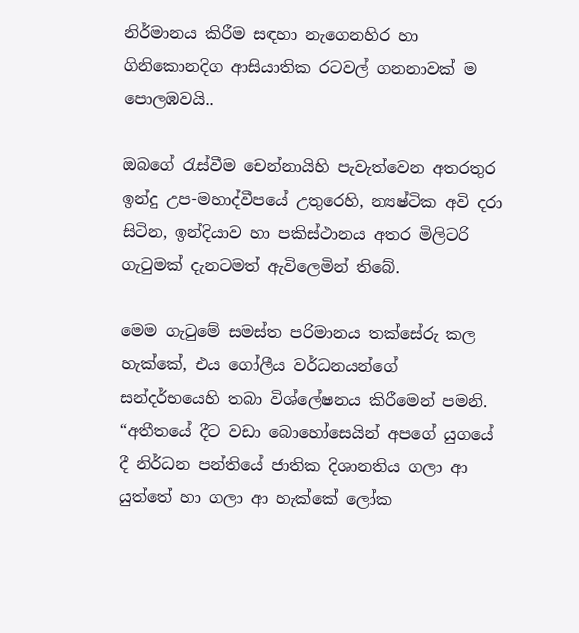නිර්මානය කිරීම සඳහා නැගෙනහිර හා ගිනිකොනදිග ආසියාතික රටවල් ගනනාවක් ම පොලඹවයි..

ඔබගේ රැස්වීම චෙන්නායිහි පැවැත්වෙන අතරතුර ඉන්දු උප-මහාද්වීපයේ උතුරෙහි, න්‍යෂ්ටික අවි දරා සිටින, ඉන්දියාව හා පකිස්ථානය අතර මිලිටරි ගැටුමක් දැනටමත් ඇවිලෙමින් තිබේ.

මෙම ගැටුමේ සමස්ත පරිමානය තක්සේරු කල හැක්කේ, එය ගෝලීය වර්ධනයන්ගේ සන්දර්භයෙහි තබා විශ්ලේෂනය කිරීමෙන් පමනි. “අතීතයේ දීට වඩා බොහෝසෙයින් අපගේ යුගයේ දී නිර්ධන පන්තියේ ජාතික දිශානතිය ගලා ආ යුත්තේ හා ගලා ආ හැක්කේ ලෝක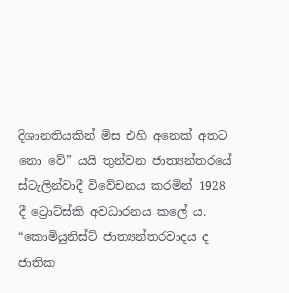දිශානතියකින් මිස එහි අනෙක් අතට නො වේ” යයි තුන්වන ජාත්‍යන්තරයේ ස්ටැලින්වාදී විවේචනය කරමින් 1928 දී ට්‍රොට්ස්කි අවධාරනය කලේ ය. “කොමියුනිස්ට් ජාත්‍යන්තරවාදය ද ජාතික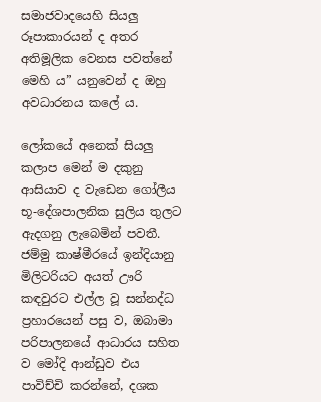සමාජවාදයෙහි සියලු රූපාකාරයන් ද අතර අතිමූලික වෙනස පවත්නේ මෙහි ය” යනුවෙන් ද ඔහු අවධාරනය කලේ ය.

ලෝකයේ අනෙක් සියලු කලාප මෙන් ම දකුනු ආසියාව ද වැඩෙන ගෝලීය භූ-දේශපාලනික සුලිය තුලට ඇදගනු ලැබෙමින් පවතී. ජම්මු කාෂ්මීරයේ ඉන්දියානු මිලිටරියට අයත් ඌරි කඳවුරට එල්ල වූ සන්නද්ධ ප්‍රහාරයෙන් පසු ව, ඔබාමා පරිපාලනයේ ආධාරය සහිත ව මෝදි ආන්ඩුව එය පාවිච්චි කරන්නේ, දශක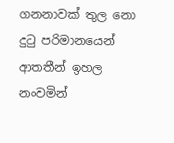ගනනාවක් තුල නො දුටු පරිමානයෙන් ආතතීන් ඉහල නංවමින්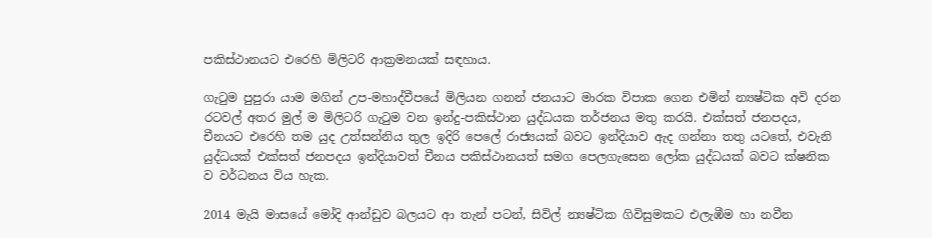පකිස්ථානයට එරෙහි මිලිටරි ආක්‍රමනයක් සඳහාය.

ගැටුම පුපුරා යාම මගින් උප-මහාද්වීපයේ මිලියන ගනන් ජනයාට මාරක විපාක ගෙන එමින් න්‍යෂ්ටික අවි දරන රටවල් අතර මුල් ම මිලිටරි ගැටුම වන ඉන්දු-පකිස්ථාන යුද්ධයක තර්ජනය මතු කරයි. එක්සත් ජනපදය, චීනයට එරෙහි තම යුද උත්සන්නිය තුල ඉදිරි පෙලේ රාජ්‍යයක් බවට ඉන්දියාව ඇද ගන්නා තතු යටතේ, එවැනි යුද්ධයක් එක්සත් ජනපදය ඉන්දියාවත් චීනය පකිස්ථානයත් සමග පෙලගැසෙන ලෝක යුද්ධයක් බවට ක්ෂනික ව වර්ධනය විය හැක.

2014 මැයි මාසයේ මෝදි ආන්ඩුව බලයට ආ තැන් පටන්, සිවිල් න්‍යෂ්ටික ගිවිසුමකට එලැඹීම හා නවීන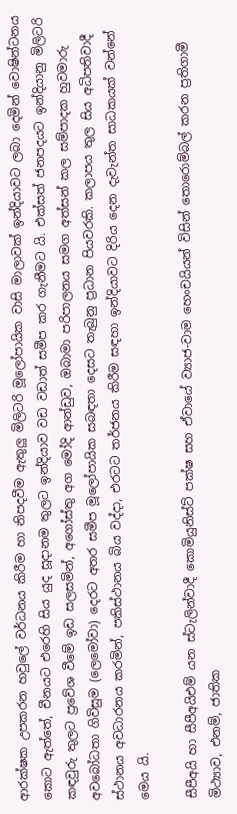ආරක්ෂක උපකරන හවුලේ වර්ධනය කිරීම හා නිපදවීම ඇතුලු මිලිටරි මූලෝපායික වාසි මාලාවක් ඉන්දියාවට ලබා දෙමින් වොෂින්ටනය කොට ඇත්තේ, චීනයට එරෙහි සිය යුද සූදානම තුලට ඉන්දියාව වඩ වඩාත් සමීප කර ගැනීමට යි. එක්සත් ජනපදයට ඉන්දියානු මිලිටරි කඳවුරු තුලට ප්‍රවේශ වීමේ ඉඩ සලසමින්, අගෝස්තු අග මෝදි ආන්ඩුව, ඔබාමා පරිපාලනය සමග අත්සන් කල සම්පාදක හුවමාරු අවබෝධතා ගිවිසුම (ලෙමෝවා) දෙරට අතර සමීප මූලෝපායික සබඳතා දෙසට තැබුනු ප්‍රධාන පියවරකි. කලාපය තුල සිය අධිපතිවාදී ස්ථානය අවධාරනය කරමින්, පකිස්ථානය බිය වද්දා, එරටට තර්ජනය කිරීම සඳහා ඉන්දියාවට දිරිය දෙන දැවැන්ත සාධකයක් වන්නේ මෙය යි.

සීපීඅයි හා සීපීඅයිඑම් යන ස්ටැලින්වාදී කොමියුනිස්ට් පක්ෂ සහ ඒවායේ ව්‍යාජ-වාම හෙංචයියන් විසින් තොරොම්බල් කරන ප්‍රතිගාමී මිථ්‍යාව, එනම්, ජාතික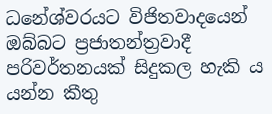ධනේශ්වරයට විජිතවාදයෙන් ඔබ්බට ප්‍රජාතන්ත්‍රවාදී පරිවර්තනයක් සිදුකල හැකි ය යන්න කීතු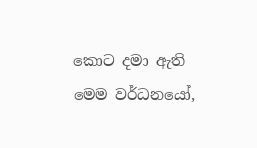කොට දමා ඇති මෙම වර්ධනයෝ,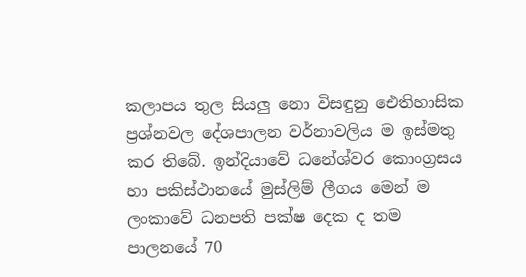කලාපය තුල සියලු නො විසඳුනු ඓතිහාසික ප්‍රශ්නවල දේශපාලන වර්නාවලිය ම ඉස්මතු කර තිබේ. ඉන්දියාවේ ධනේශ්වර කොංග්‍රසය හා පකිස්ථානයේ මුස්ලිම් ලීගය මෙන් ම ලංකාවේ ධනපති පක්ෂ දෙක ද තම පාලනයේ 70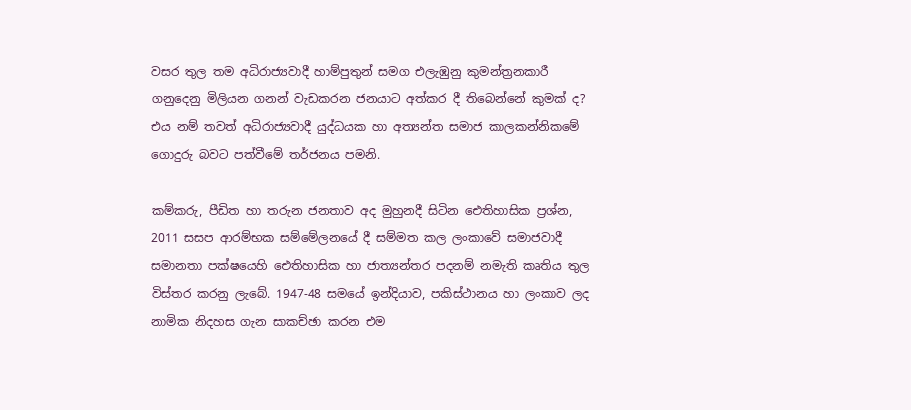වසර තුල තම අධිරාජ්‍යවාදී හාම්පුතුන් සමග එලැඹුනු කුමන්ත්‍රනකාරී ගනුදෙනු මිලියන ගනන් වැඩකරන ජනයාට අත්කර දී තිබෙන්නේ කුමක් ද? එය නම් තවත් අධිරාජ්‍යවාදී යුද්ධයක හා අත්‍යන්ත සමාජ කාලකන්නිකමේ ගොදුරු බවට පත්වීමේ තර්ජනය පමනි.

කම්කරු, පීඩිත හා තරුන ජනතාව අද මුහුනදී සිටින ඓතිහාසික ප්‍රශ්න, 2011 සසප ආරම්භක සම්මේලනයේ දී සම්මත කල ලංකාවේ සමාජවාදී සමානතා පක්ෂයෙහි ඓතිහාසික හා ජාත්‍යන්තර පදනම් නමැති කෘතිය තුල විස්තර කරනු ලැබේ. 1947-48 සමයේ ඉන්දියාව, පකිස්ථානය හා ලංකාව ලද නාමික නිදහස ගැන සාකච්ඡා කරන එම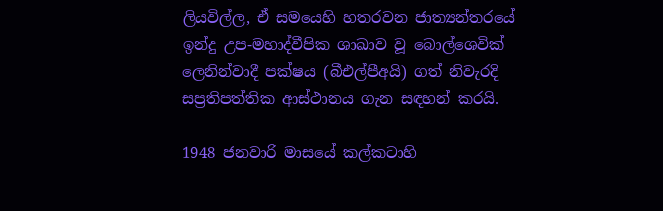ලියවිල්ල, ඒ සමයෙහි හතරවන ජාත්‍යන්තරයේ ඉන්දු උප-මහාද්වීපික ශාඛාව වූ බොල්ශෙවික් ලෙනින්වාදී පක්ෂය (බීඑල්පීඅයි) ගත් නිවැරදි සප්‍රතිපත්තික ආස්ථානය ගැන සඳහන් කරයි.

1948 ජනවාරි මාසයේ කල්කටාහි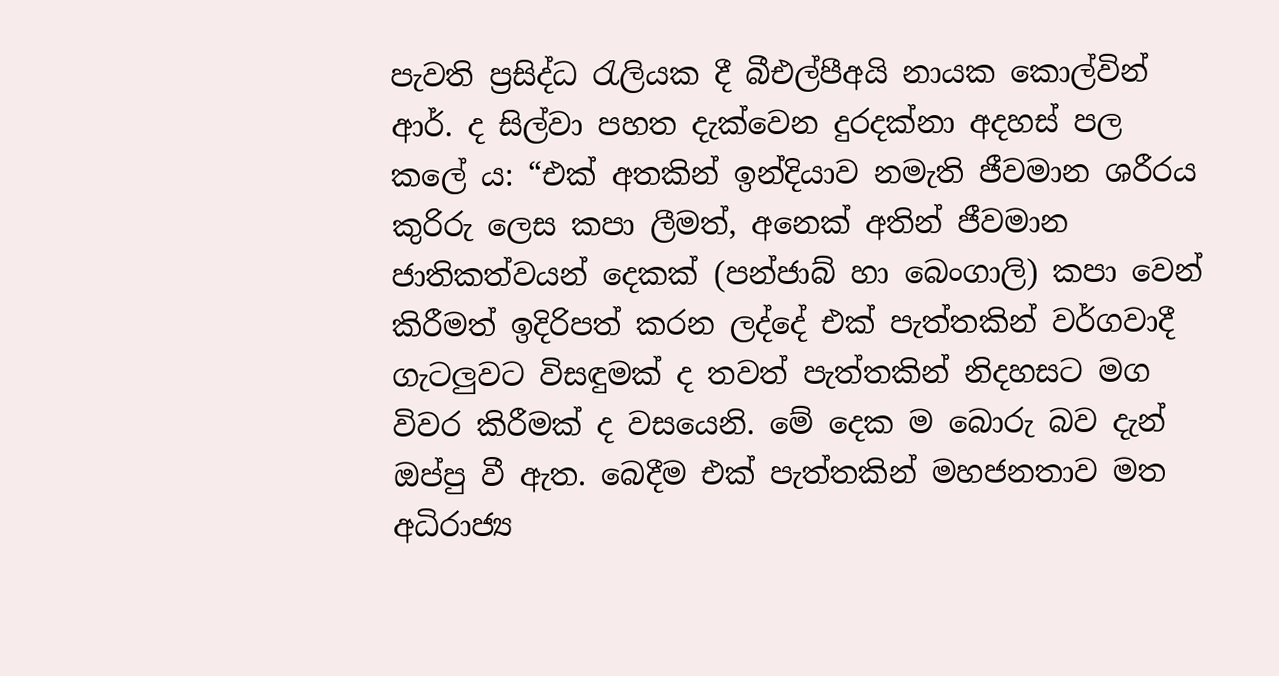පැවති ප්‍රසිද්ධ රැලියක දී බීඑල්පීඅයි නායක කොල්වින් ආර්. ද සිල්වා පහත දැක්වෙන දුරදක්නා අදහස් පල කලේ ය: “එක් අතකින් ඉන්දියාව නමැති ජීවමාන ශරීරය කුරිරු ලෙස කපා ලීමත්, අනෙක් අතින් ජීවමාන ජාතිකත්වයන් දෙකක් (පන්ජාබ් හා බෙංගාලි) කපා වෙන් කිරීමත් ඉදිරිපත් කරන ලද්දේ එක් පැත්තකින් වර්ගවාදී ගැටලුවට විසඳුමක් ද තවත් පැත්තකින් නිදහසට මග විවර කිරීමක් ද වසයෙනි. මේ දෙක ම බොරු බව දැන් ඔප්පු වී ඇත. බෙදීම එක් පැත්තකින් මහජනතාව මත අධිරාජ්‍ය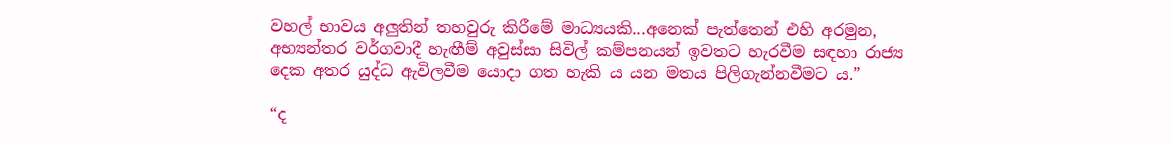වහල් භාවය අලුතින් තහවුරු කිරීමේ මාධ්‍යයකි...අනෙක් පැත්තෙන් එහි අරමුන, අභ්‍යන්තර වර්ගවාදී හැඟීම් අවුස්සා සිවිල් කම්පනයන් ඉවතට හැරවීම සඳහා රාජ්‍ය දෙක අතර යුද්ධ ඇවිලවීම යොදා ගත හැකි ය යන මතය පිලිගැන්නවීමට ය.”

“ද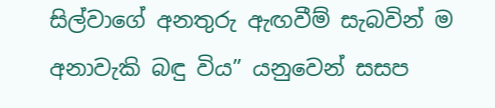සිල්වාගේ අනතුරු ඇඟවීම් සැබවින් ම අනාවැකි බඳු විය” යනුවෙන් සසප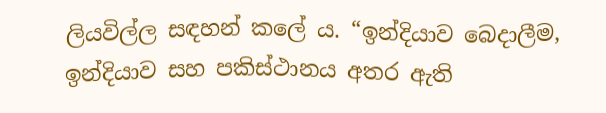ලියවිල්ල සඳහන් කලේ ය. “ඉන්දියාව බෙදාලීම, ඉන්දියාව සහ පකිස්ථානය අතර ඇති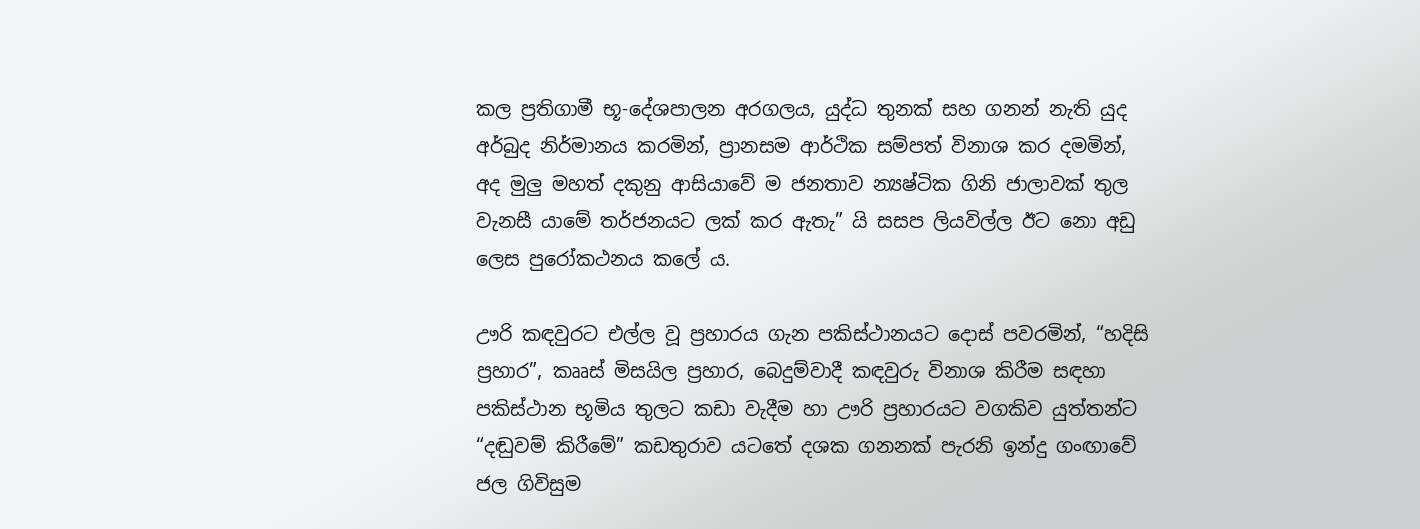කල ප්‍රතිගාමී භූ-දේශපාලන අරගලය, යුද්ධ තුනක් සහ ගනන් නැති යුද අර්බුද නිර්මානය කරමින්, ප්‍රානසම ආර්ථික සම්පත් විනාශ කර දමමින්, අද මුලු මහත් දකුනු ආසියාවේ ම ජනතාව න්‍යෂ්ටික ගිනි ජාලාවක් තුල වැනසී යාමේ තර්ජනයට ලක් කර ඇතැ” යි සසප ලියවිල්ල ඊට නො අඩු ලෙස පුරෝකථනය කලේ ය.

ඌරි කඳවුරට එල්ල වූ ප්‍රහාරය ගැන පකිස්ථානයට දොස් පවරමින්, “හදිසි ප්‍රහාර”, කෲස් මිසයිල ප්‍රහාර, බෙදුම්වාදී කඳවුරු විනාශ කිරීම සඳහා පකිස්ථාන භූමිය තුලට කඩා වැදීම හා ඌරි ප්‍රහාරයට වගකිව යුත්තන්ට “දඬුවම් කිරීමේ” කඩතුරාව යටතේ දශක ගනනක් පැරනි ඉන්දු ගංඟාවේ ජල ගිවිසුම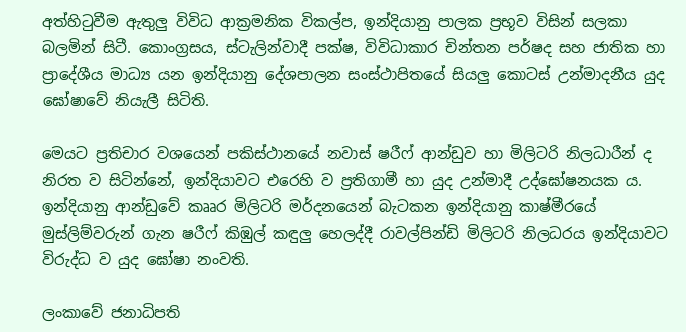අත්හිටුවීම ඇතුලු විවිධ ආක්‍රමනික විකල්ප, ඉන්දියානු පාලක ප්‍රභූව විසින් සලකා බලමින් සිටී. කොංග්‍රසය, ස්ටැලින්වාදී පක්ෂ, විවිධාකාර චින්තන පර්ෂද සහ ජාතික හා ප්‍රාදේශීය මාධ්‍ය යන ඉන්දියානු දේශපාලන සංස්ථාපිතයේ සියලු කොටස් උන්මාදනීය යුද ඝෝෂාවේ නියැලී සිටිති.

මෙයට ප්‍රතිචාර වශයෙන් පකිස්ථානයේ නවාස් ෂරීෆ් ආන්ඩුව හා මිලිටරි නිලධාරීන් ද නිරත ව සිටින්නේ, ඉන්දියාවට එරෙහි ව ප්‍රතිගාමී හා යුද උන්මාදී උද්ඝෝෂනයක ය. ඉන්දියානු ආන්ඩුවේ කෲර මිලිටරි මර්දනයෙන් බැටකන ඉන්දියානු කාෂ්මීරයේ මුස්ලිම්වරුන් ගැන ෂරීෆ් කිඹුල් කඳුලු හෙලද්දී රාවල්පින්ඩි මිලිටරි නිලධරය ඉන්දියාවට විරුද්ධ ව යුද ඝෝෂා නංවති.

ලංකාවේ ජනාධිපති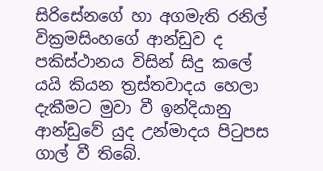සිරිසේනගේ හා අගමැති රනිල් වික්‍රමසිංහගේ ආන්ඩුව ද පකිස්ථානය විසින් සිදු කලේ යයි කියන ත්‍රස්තවාදය හෙලා දැකීමට මුවා වී ඉන්දියානු ආන්ඩුවේ යුද උන්මාදය පිටුපස ගාල් වී තිබේ.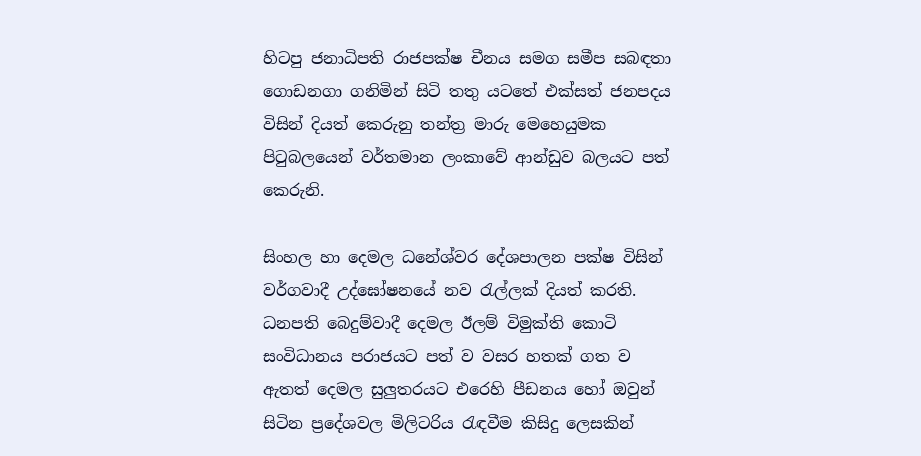හිටපු ජනාධිපති රාජපක්ෂ චීනය සමග සමීප සබඳතා ගොඩනගා ගනිමින් සිටි තතු යටතේ එක්සත් ජනපදය විසින් දියත් කෙරුනු තන්ත්‍ර මාරු මෙහෙයුමක පිටුබලයෙන් වර්තමාන ලංකාවේ ආන්ඩුව බලයට පත් කෙරුනි.

සිංහල හා දෙමල ධනේශ්වර දේශපාලන පක්ෂ විසින් වර්ගවාදී උද්ඝෝෂනයේ නව රැල්ලක් දියත් කරති. ධනපති බෙදුම්වාදී දෙමල ඊලම් විමුක්ති කොටි සංවිධානය පරාජයට පත් ව වසර හතක් ගත ව ඇතත් දෙමල සුලුතරයට එරෙහි පීඩනය හෝ ඔවුන් සිටින ප්‍රදේශවල මිලිටරිය රැඳවීම කිසිදු ලෙසකින්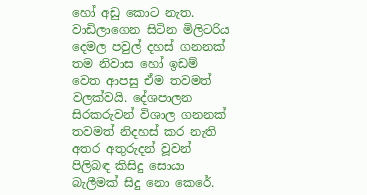හෝ අඩු කොට නැත. වාඩිලාගෙන සිටින මිලිටරිය දෙමල පවුල් දහස් ගනනක් තම නිවාස හෝ ඉඩම් වෙත ආපසු ඒම තවමත් වලක්වයි. දේශපාලන සිරකරුවන් විශාල ගනනක් තවමත් නිදහස් කර නැති අතර අතුරුදන් වූවන් පිලිබඳ කිසිදු සොයා බැලීමක් සිදු නො කෙරේ.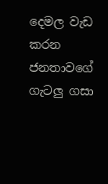දෙමල වැඩ කරන ජනතාවගේ ගැටලු ගසා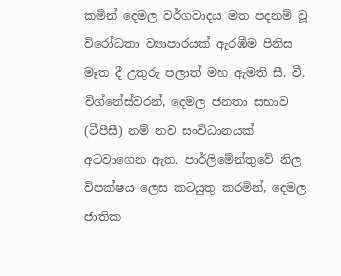කමින් දෙමල වර්ගවාදය මත පදනම් වූ විරෝධතා ව්‍යාපාරයක් ඇරඹීම පිනිස මෑත දී උතුරු පලාත් මහ ඇමති සී. වී. විග්නේස්වරන්, දෙමල ජනතා සභාව (ටීපීසී) නම් නව සංවිධානයක් අටවාගෙන ඇත. පාර්ලිමේන්තුවේ නිල විපක්ෂය ලෙස කටයුතු කරමින්, දෙමල ජාතික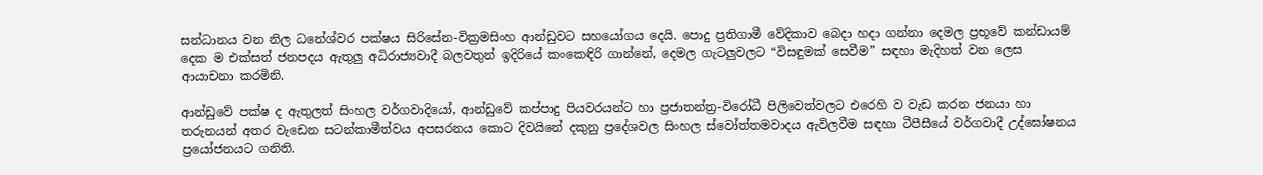සන්ධානය වන නිල ධනේශ්වර පක්ෂය සිරිසේන-වික්‍රමසිංහ ආන්ඩුවට සහයෝගය දෙයි. පොදු ප්‍රතිගාමී වේදිකාව බෙදා හදා ගන්නා දෙමල ප්‍රභූවේ කන්ඩායම් දෙක ම එක්සත් ජනපදය ඇතුලු අධිරාජ්‍යවාදී බලවතුන් ඉදිරියේ කංකෙඳිරි ගාන්නේ, දෙමල ගැටලුවලට “විසඳුමක් සෙවීම” සඳහා මැදිහත් වන ලෙස ආයාචනා කරමිනි.

ආන්ඩුවේ පක්ෂ ද ඇතුලත් සිංහල වර්ගවාදියෝ, ආන්ඩුවේ කප්පාදු පියවරයන්ට හා ප්‍රජාතන්ත්‍ර-විරෝධී පිලිවෙත්වලට එරෙහි ව වැඩ කරන ජනයා හා තරුනයන් අතර වැඩෙන සටන්කාමීත්වය අපසරනය කොට දිවයිනේ දකුනු ප්‍රදේශවල සිංහල ස්වෝත්තමවාදය ඇවිලවීම සඳහා ටීපීසීයේ වර්ගවාදී උද්ඝෝෂනය ප්‍රයෝජනයට ගනිති.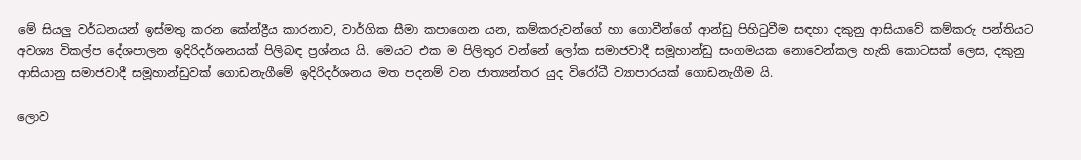මේ සියලු වර්ධනයන් ඉස්මතු කරන කේන්ද්‍රීය කාරනාව, වාර්ගික සීමා කපාගෙන යන, කම්කරුවන්ගේ හා ගොවීන්ගේ ආන්ඩු පිහිටුවීම සඳහා දකුනු ආසියාවේ කම්කරු පන්තියට අවශ්‍ය විකල්ප දේශපාලන ඉදිරිදර්ශනයක් පිලිබඳ ප්‍රශ්නය යි. මෙයට එක ම පිලිතුර වන්නේ ලෝක සමාජවාදී සමූහාන්ඩු සංගමයක නොවෙන්කල හැකි කොටසක් ලෙස, දකුනු ආසියානු සමාජවාදී සමූහාන්ඩුවක් ගොඩනැගීමේ ඉදිරිදර්ශනය මත පදනම් වන ජාත්‍යන්තර යුද විරෝධී ව්‍යාපාරයක් ගොඩනැගීම යි.

ලොව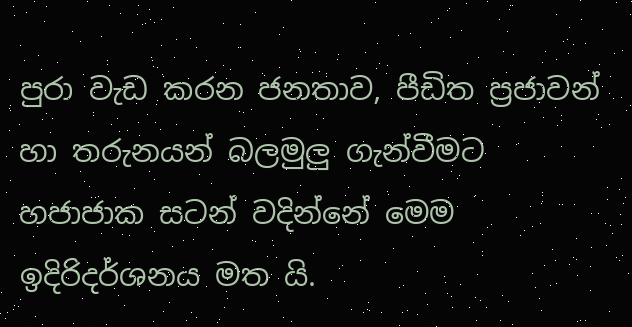පුරා වැඩ කරන ජනතාව, පීඩිත ප්‍රජාවන් හා තරුනයන් බලමුලු ගැන්වීමට හජාජාක සටන් වදින්නේ මෙම ඉදිරිදර්ශනය මත යි.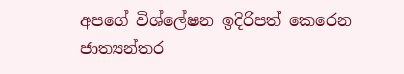අපගේ විශ්ලේෂන ඉදිරිපත් කෙරෙන ජාත්‍යන්තර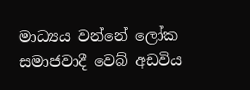මාධ්‍යය වන්නේ ලෝක සමාජවාදී වෙබ් අඩවිය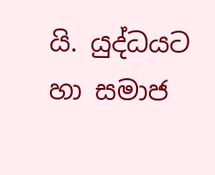යි. යුද්ධයට හා සමාජ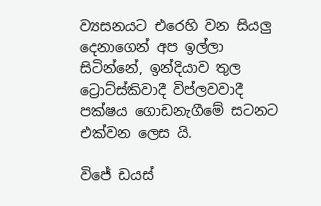ව්‍යසනයට එරෙහි වන සියලු දෙනාගෙන් අප ඉල්ලා සිටින්නේ, ඉන්දියාව තුල ට්‍රොට්ස්කිවාදී විප්ලවවාදී පක්ෂය ගොඩනැගීමේ සටනට එක්වන ලෙස යි.

විජේ ඩයස්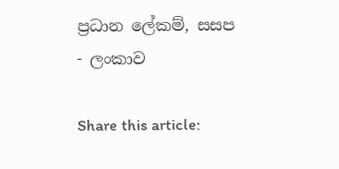ප්‍රධාන ලේකම්, සසප - ලංකාව

Share this article: